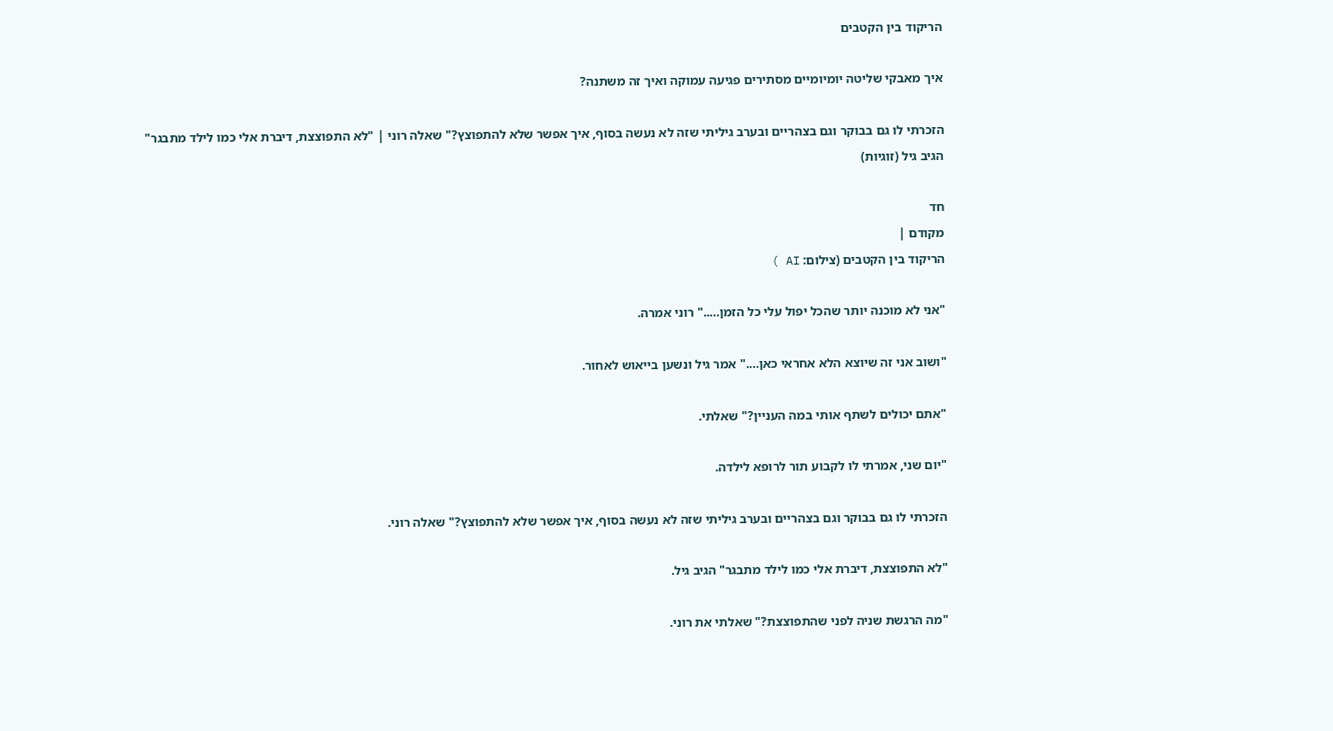הריקוד בין הקטבים

איך מאבקי שליטה יומיומיים מסתירים פגיעה עמוקה ואיך זה משתנה?

הזכרתי לו גם בבוקר וגם בצהריים ובערב גיליתי שזה לא נעשה בסוף, איך אפשר שלא להתפוצץ?" שאלה רוני | "לא התפוצצת, דיברת אלי כמו לילד מתבגר" הגיב גיל (זוגיות)

חד
מקודם |
הריקוד בין הקטבים (צילום: AI )

"אני לא מוכנה יותר שהכל יפול עלי כל הזמן….." רוני אמרה.

"ושוב אני זה שיוצא הלא אחראי כאן…." אמר גיל ונשען בייאוש לאחור.

"אתם יכולים לשתף אותי במה העניין?" שאלתי.

"יום שני, אמרתי לו לקבוע תור לרופא לילדה.

הזכרתי לו גם בבוקר וגם בצהריים ובערב גיליתי שזה לא נעשה בסוף, איך אפשר שלא להתפוצץ?" שאלה רוני.

"לא התפוצצת, דיברת אלי כמו לילד מתבגר" הגיב גיל.

"מה הרגשת שניה לפני שהתפוצצת?" שאלתי את רוני.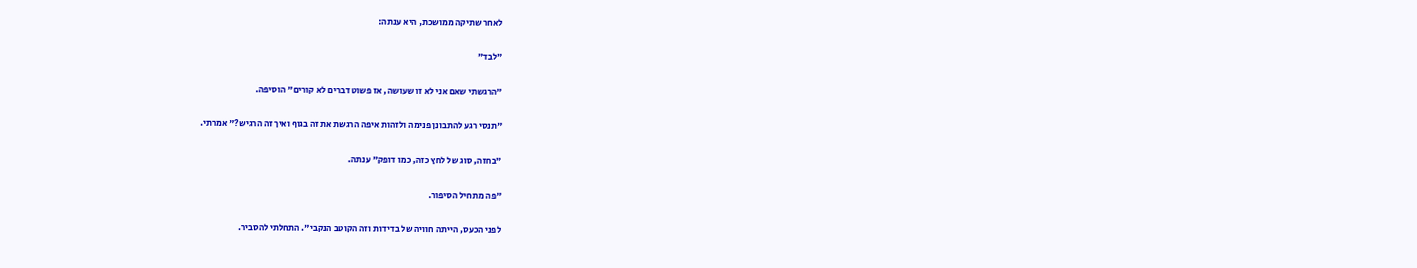לאחר שתיקה ממושכת, היא ענתה:

"לבד"

"הרגשתי שאם אני לא זו שעושה, אז פשוט דברים לא קורים" הוסיפה.

"תנסי רגע להתבונן פנימה ולזהות איפה הרגשת את זה בגוף ואיך זה הרגיש?" אמרתי.

"בחזה, סוג של לחץ כזה, כמו דופק" ענתה.

"פה מתחיל הסיפור.

לפני הכעס, הייתה חוויה של בדידות וזה הקוטב הנקבי". התחלתי להסביר.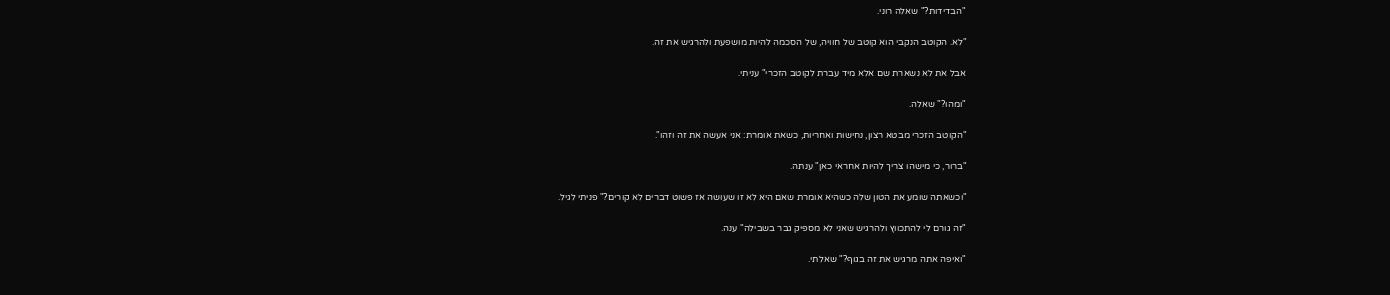"הבדידות?" שאלה רוני.

"לא. הקוטב הנקבי הוא קוטב של חוויה, של הסכמה להיות מושפעת ולהרגיש את זה.

אבל את לא נשארת שם אלא מיד עברת לקוטב הזכרי" עניתי.

"ומהו?" שאלה.

"הקוטב הזכרי מבטא רצון, נחישות ואחריות, כשאת אומרת: אני אעשה את זה וזהו".

"ברור, כי מישהו צריך להיות אחראי כאן" ענתה.

"וכשאתה שומע את הטון שלה כשהיא אומרת שאם היא לא זו שעושה אז פשוט דברים לא קורים?" פניתי לגיל.

"זה גורם לי להתכווץ ולהרגיש שאני לא מספיק גבר בשבילה" ענה.

"ואיפה אתה מרגיש את זה בגוף?" שאלתי.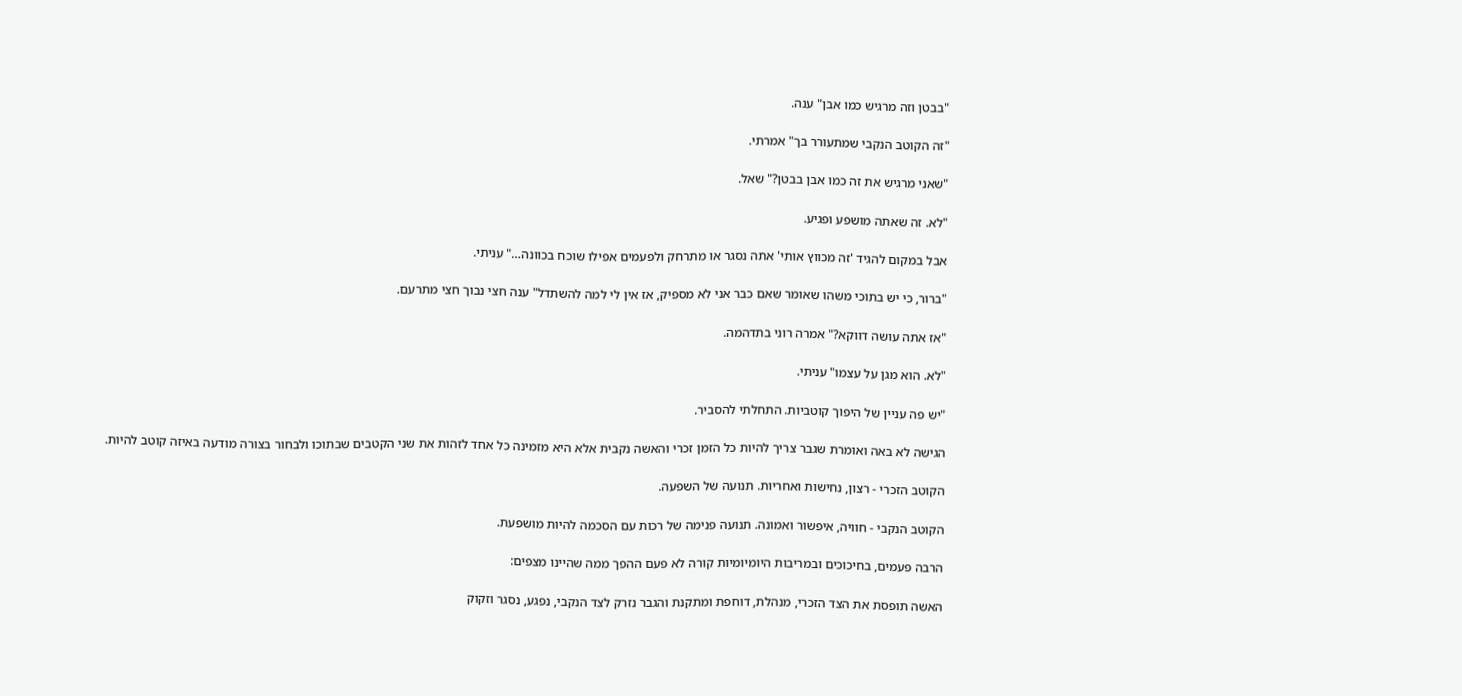"בבטן וזה מרגיש כמו אבן" ענה.

"זה הקוטב הנקבי שמתעורר בך" אמרתי.

"שאני מרגיש את זה כמו אבן בבטן?" שאל.

"לא. זה שאתה מושפע ופגיע.

אבל במקום להגיד 'זה מכווץ אותי' אתה נסגר או מתרחק ולפעמים אפילו שוכח בכוונה…" עניתי.

"ברור, כי יש בתוכי משהו שאומר שאם כבר אני לא מספיק, אז אין לי למה להשתדל" ענה חצי נבוך חצי מתרעם.

"אז אתה עושה דווקא?" אמרה רוני בתדהמה.

"לא. הוא מגן על עצמו" עניתי.

"יש פה עניין של היפוך קוטביות. התחלתי להסביר.

הגישה לא באה ואומרת שגבר צריך להיות כל הזמן זכרי והאשה נקבית אלא היא מזמינה כל אחד לזהות את שני הקטבים שבתוכו ולבחור בצורה מודעה באיזה קוטב להיות.

הקוטב הזכרי - רצון, נחישות ואחריות. תנועה של השפעה.

הקוטב הנקבי - חוויה, איפשור ואמונה. תנועה פנימה של רכות עם הסכמה להיות מושפעת.

הרבה פעמים, בחיכוכים ובמריבות היומיומיות קורה לא פעם ההפך ממה שהיינו מצפים:

האשה תופסת את הצד הזכרי, מנהלת, דוחפת ומתקנת והגבר נזרק לצד הנקבי, נפגע, נסגר וזקוק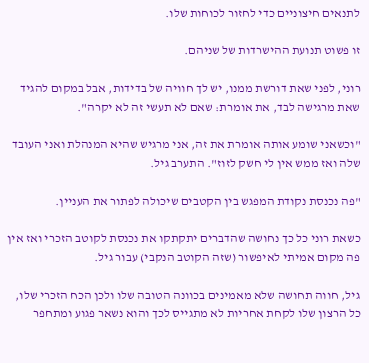לתנאים חיצוניים כדי לחזור לכוחות שלו.

זו פשוט תנועת ההישרדות של שניהם.

רוני, לפני שאת דורשת ממנו, יש לך חוויה של בדידות, אבל במקום להגיד שאת מרגישה לבד, את אומרת: שאם לא תעשי זה לא יקרה".

"וכשאני שומע אותה אומרת את זה, אני מרגיש שהיא המנהלת ואני העובד שלה ואז ממש אין לי חשק לזוז". התערב גיל.

"פה נכנסת נקודת המפגש בין הקטבים שיכולה לפתור את העניין.

כשאת רוני כל כך נחושה שהדברים יתקתקו את נכנסת לקוטב הזכרי ואז אין פה מקום אמיתי לאיפשור (שזה הקוטב הנקבי) עבור גיל.

גיל, חווה תחושה שלא מאמינים בכוונה הטובה שלו ולכן הכח הזכרי שלו, כל הרצון שלו לקחת אחריות לא מתגייס לכך והוא נשאר פגוע ומתחפר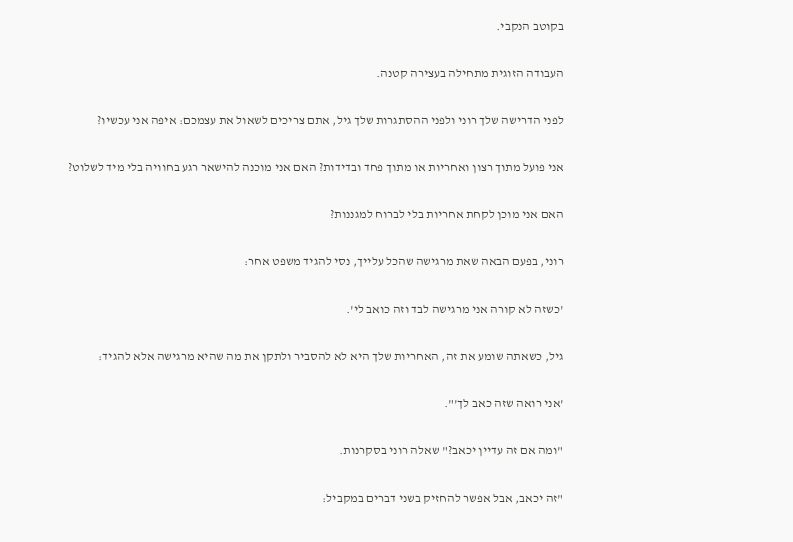בקוטב הנקבי.

העבודה הזוגית מתחילה בעצירה קטנה.

לפני הדרישה שלך רוני ולפני ההסתגרות שלך גיל, אתם צריכים לשאול את עצמכם: איפה אני עכשיו?

אני פועל מתוך רצון ואחריות או מתוך פחד ובדידות? האם אני מוכנה להישאר רגע בחוויה בלי מיד לשלוט?

האם אני מוכן לקחת אחריות בלי לברוח למגננות?

רוני, בפעם הבאה שאת מרגישה שהכל עלייך, נסי להגיד משפט אחר:

'כשזה לא קורה אני מרגישה לבד וזה כואב לי'.

גיל, כשאתה שומע את זה, האחריות שלך היא לא להסביר ולתקן את מה שהיא מרגישה אלא להגיד:

'אני רואה שזה כאב לך'".

"ומה אם זה עדיין יכאב?" שאלה רוני בסקרנות.

"זה יכאב, אבל אפשר להחזיק בשני דברים במקביל: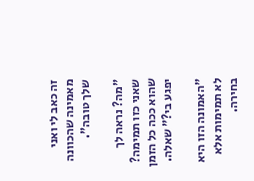זה כאב לי ואני מאמינה שהכוונה שלך טובה".

"מה? נראה לך שאני כזו תמימה? שהוא ככה כל הזמן יפגע בי?" שאלה.

"האמונה הזו היא לא תמימות אלא בחירה.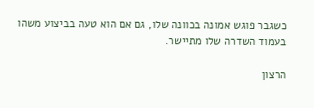כשגבר פוגש אמונה בכוונה שלו, גם אם הוא טעה בביצוע משהו בעמוד השדרה שלו מתיישר.

הרצון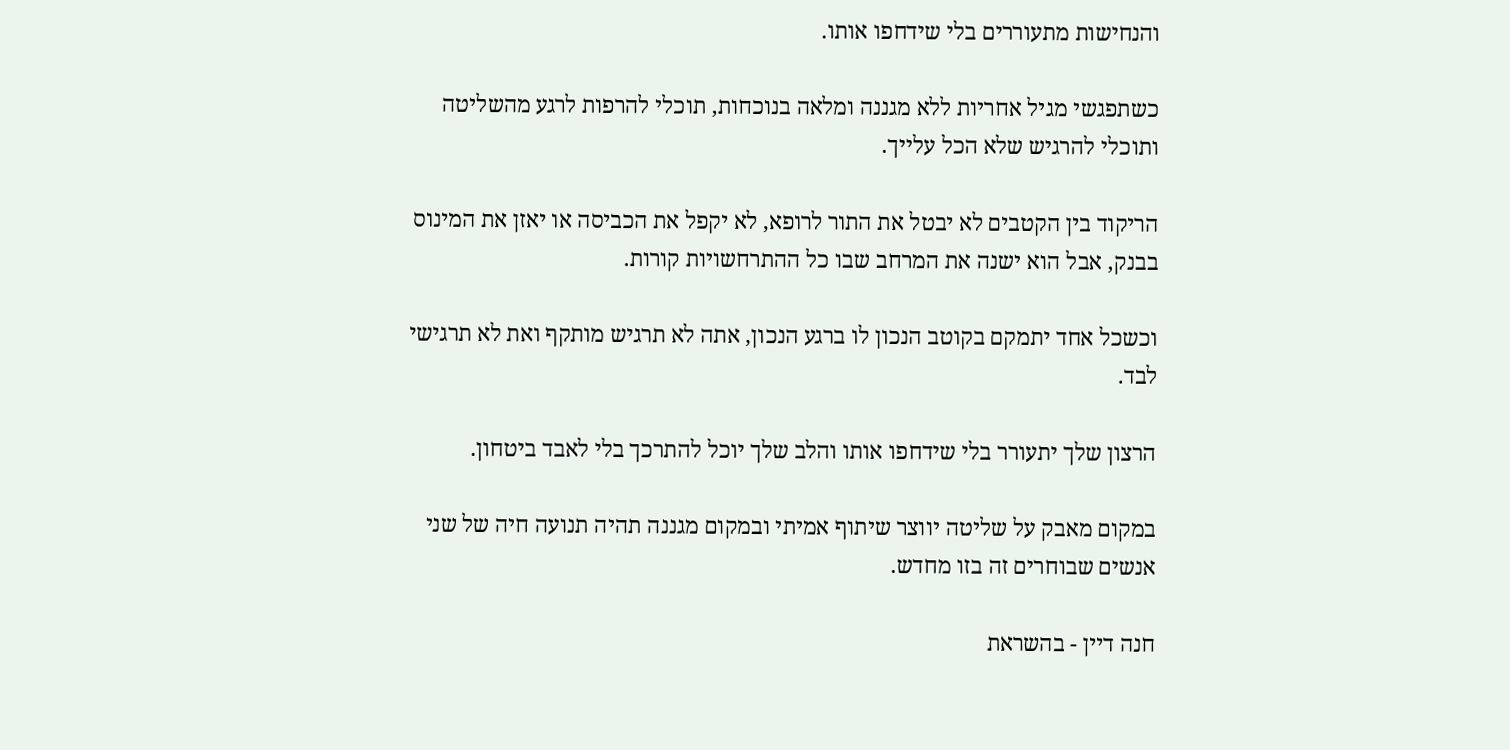והנחישות מתעוררים בלי שידחפו אותו.

כשתפגשי מגיל אחריות ללא מגננה ומלאה בנוכחות, תוכלי להרפות לרגע מהשליטה ותוכלי להרגיש שלא הכל עלייך.

הריקוד בין הקטבים לא יבטל את התור לרופא, לא יקפל את הכביסה או יאזן את המינוס בבנק, אבל הוא ישנה את המרחב שבו כל ההתרחשויות קורות.

וכשכל אחד יתמקם בקוטב הנכון לו ברגע הנכון, אתה לא תרגיש מותקף ואת לא תרגישי לבד.

הרצון שלך יתעורר בלי שידחפו אותו והלב שלך יוכל להתרכך בלי לאבד ביטחון.

במקום מאבק על שליטה יווצר שיתוף אמיתי ובמקום מגננה תהיה תנועה חיה של שני אנשים שבוחרים זה בזו מחדש.

חנה דיין - בהשראת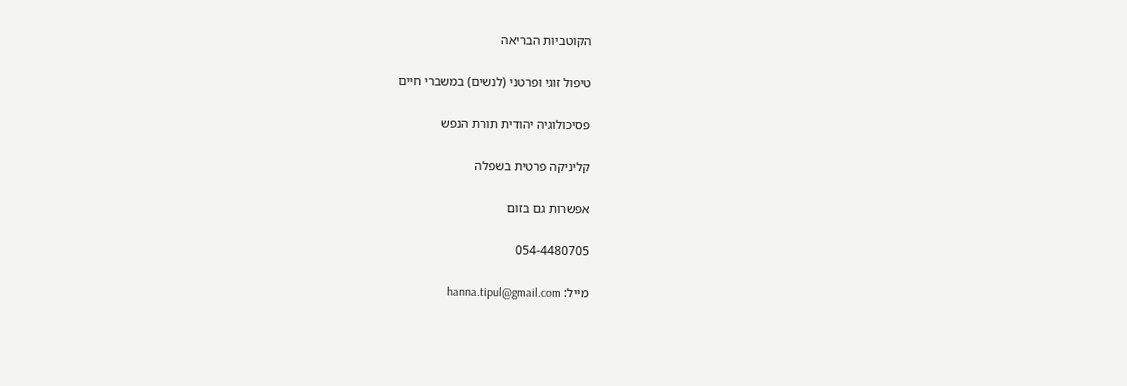הקוטביות הבריאה

טיפול זוגי ופרטני (לנשים) במשברי חיים

פסיכולוגיה יהודית תורת הנפש

קליניקה פרטית בשפלה

אפשרות גם בזום

054-4480705

מייל: hanna.tipul@gmail.com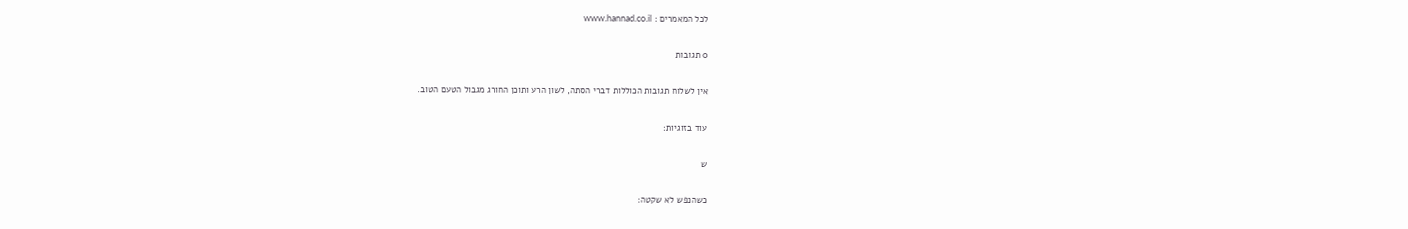לכל המאמרים : www.hannad.co.il

0 תגובות

אין לשלוח תגובות הכוללות דברי הסתה, לשון הרע ותוכן החורג מגבול הטעם הטוב.

עוד בזוגיות:

ש

כשהנפש לא שקטה: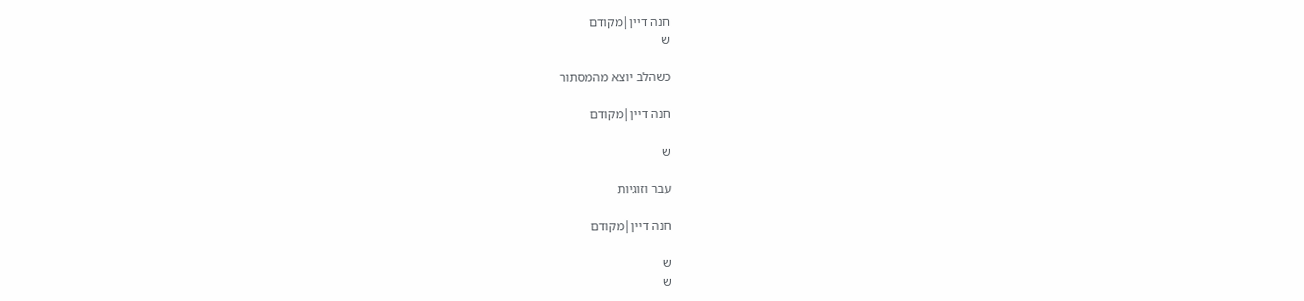חנה דיין|מקודם
ש

כשהלב יוצא מהמסתור

חנה דיין|מקודם

ש

עבר וזוגיות

חנה דיין|מקודם

ש
ש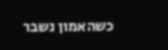כשהאמון נשבר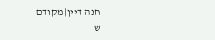חנה דיין|מקודם
ש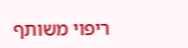ריפוי משותף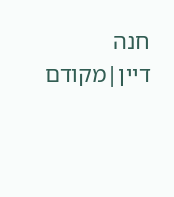חנה דיין|מקודם